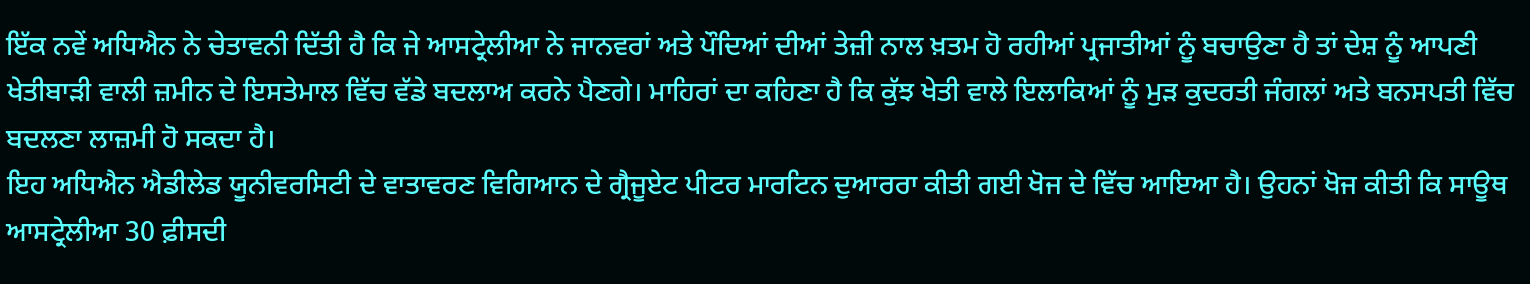ਇੱਕ ਨਵੇਂ ਅਧਿਐਨ ਨੇ ਚੇਤਾਵਨੀ ਦਿੱਤੀ ਹੈ ਕਿ ਜੇ ਆਸਟ੍ਰੇਲੀਆ ਨੇ ਜਾਨਵਰਾਂ ਅਤੇ ਪੌਦਿਆਂ ਦੀਆਂ ਤੇਜ਼ੀ ਨਾਲ ਖ਼ਤਮ ਹੋ ਰਹੀਆਂ ਪ੍ਰਜਾਤੀਆਂ ਨੂੰ ਬਚਾਉਣਾ ਹੈ ਤਾਂ ਦੇਸ਼ ਨੂੰ ਆਪਣੀ ਖੇਤੀਬਾੜੀ ਵਾਲੀ ਜ਼ਮੀਨ ਦੇ ਇਸਤੇਮਾਲ ਵਿੱਚ ਵੱਡੇ ਬਦਲਾਅ ਕਰਨੇ ਪੈਣਗੇ। ਮਾਹਿਰਾਂ ਦਾ ਕਹਿਣਾ ਹੈ ਕਿ ਕੁੱਝ ਖੇਤੀ ਵਾਲੇ ਇਲਾਕਿਆਂ ਨੂੰ ਮੁੜ ਕੁਦਰਤੀ ਜੰਗਲਾਂ ਅਤੇ ਬਨਸਪਤੀ ਵਿੱਚ ਬਦਲਣਾ ਲਾਜ਼ਮੀ ਹੋ ਸਕਦਾ ਹੈ।
ਇਹ ਅਧਿਐਨ ਐਡੀਲੇਡ ਯੂਨੀਵਰਸਿਟੀ ਦੇ ਵਾਤਾਵਰਣ ਵਿਗਿਆਨ ਦੇ ਗ੍ਰੈਜੂਏਟ ਪੀਟਰ ਮਾਰਟਿਨ ਦੁਆਰਰਾ ਕੀਤੀ ਗਈ ਖੋਜ ਦੇ ਵਿੱਚ ਆਇਆ ਹੈ। ਉਹਨਾਂ ਖੋਜ ਕੀਤੀ ਕਿ ਸਾਊਥ ਆਸਟ੍ਰੇਲੀਆ 30 ਫ਼ੀਸਦੀ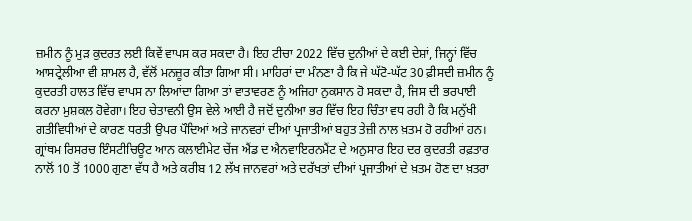ਜ਼ਮੀਨ ਨੂੰ ਮੁੜ ਕੁਦਰਤ ਲਈ ਕਿਵੇਂ ਵਾਪਸ ਕਰ ਸਕਦਾ ਹੈ। ਇਹ ਟੀਚਾ 2022 ਵਿੱਚ ਦੁਨੀਆਂ ਦੇ ਕਈ ਦੇਸ਼ਾਂ, ਜਿਨ੍ਹਾਂ ਵਿੱਚ ਆਸਟ੍ਰੇਲੀਆ ਵੀ ਸ਼ਾਮਲ ਹੈ, ਵੱਲੋਂ ਮਨਜ਼ੂਰ ਕੀਤਾ ਗਿਆ ਸੀ। ਮਾਹਿਰਾਂ ਦਾ ਮੰਨਣਾ ਹੈ ਕਿ ਜੇ ਘੱਟੋ-ਘੱਟ 30 ਫ਼ੀਸਦੀ ਜ਼ਮੀਨ ਨੂੰ ਕੁਦਰਤੀ ਹਾਲਤ ਵਿੱਚ ਵਾਪਸ ਨਾ ਲਿਆਂਦਾ ਗਿਆ ਤਾਂ ਵਾਤਾਵਰਣ ਨੂੰ ਅਜਿਹਾ ਨੁਕਸਾਨ ਹੋ ਸਕਦਾ ਹੈ, ਜਿਸ ਦੀ ਭਰਪਾਈ ਕਰਨਾ ਮੁਸ਼ਕਲ ਹੋਵੇਗਾ। ਇਹ ਚੇਤਾਵਨੀ ਉਸ ਵੇਲੇ ਆਈ ਹੈ ਜਦੋਂ ਦੁਨੀਆ ਭਰ ਵਿੱਚ ਇਹ ਚਿੰਤਾ ਵਧ ਰਹੀ ਹੈ ਕਿ ਮਨੁੱਖੀ ਗਤੀਵਿਧੀਆਂ ਦੇ ਕਾਰਣ ਧਰਤੀ ਉਪਰ ਪੌਦਿਆਂ ਅਤੇ ਜਾਨਵਰਾਂ ਦੀਆਂ ਪ੍ਰਜਾਤੀਆਂ ਬਹੁਤ ਤੇਜ਼ੀ ਨਾਲ ਖ਼ਤਮ ਹੋ ਰਹੀਆਂ ਹਨ।
ਗ੍ਰਾਂਥਮ ਰਿਸਰਚ ਇੰਸਟੀਚਿਊਟ ਆਨ ਕਲਾਈਮੇਟ ਚੇਂਜ ਐਂਡ ਦ ਐਨਵਾਇਰਨਮੈਂਟ ਦੇ ਅਨੁਸਾਰ ਇਹ ਦਰ ਕੁਦਰਤੀ ਰਫ਼ਤਾਰ ਨਾਲੋਂ 10 ਤੋਂ 1000 ਗੁਣਾ ਵੱਧ ਹੈ ਅਤੇ ਕਰੀਬ 12 ਲੱਖ ਜਾਨਵਰਾਂ ਅਤੇ ਦਰੱਖਤਾਂ ਦੀਆਂ ਪ੍ਰਜਾਤੀਆਂ ਦੇ ਖ਼ਤਮ ਹੋਣ ਦਾ ਖ਼ਤਰਾ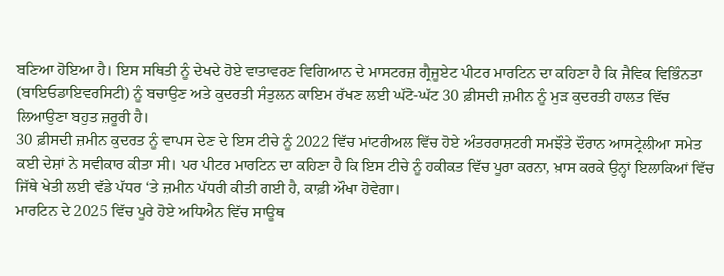ਬਣਿਆ ਹੋਇਆ ਹੈ। ਇਸ ਸਥਿਤੀ ਨੂੰ ਦੇਖਦੇ ਹੋਏ ਵਾਤਾਵਰਣ ਵਿਗਿਆਨ ਦੇ ਮਾਸਟਰਜ਼ ਗ੍ਰੈਜੂਏਟ ਪੀਟਰ ਮਾਰਟਿਨ ਦਾ ਕਹਿਣਾ ਹੈ ਕਿ ਜੈਵਿਕ ਵਿਭਿੰਨਤਾ (ਬਾਇਓਡਾਇਵਰਸਿਟੀ) ਨੂੰ ਬਚਾਉਣ ਅਤੇ ਕੁਦਰਤੀ ਸੰਤੁਲਨ ਕਾਇਮ ਰੱਖਣ ਲਈ ਘੱਟੋ-ਘੱਟ 30 ਫ਼ੀਸਦੀ ਜ਼ਮੀਨ ਨੂੰ ਮੁੜ ਕੁਦਰਤੀ ਹਾਲਤ ਵਿੱਚ ਲਿਆਉਣਾ ਬਹੁਤ ਜ਼ਰੂਰੀ ਹੈ।
30 ਫ਼ੀਸਦੀ ਜ਼ਮੀਨ ਕੁਦਰਤ ਨੂੰ ਵਾਪਸ ਦੇਣ ਦੇ ਇਸ ਟੀਚੇ ਨੂੰ 2022 ਵਿੱਚ ਮਾਂਟਰੀਅਲ ਵਿੱਚ ਹੋਏ ਅੰਤਰਰਾਸ਼ਟਰੀ ਸਮਝੌਤੇ ਦੌਰਾਨ ਆਸਟ੍ਰੇਲੀਆ ਸਮੇਤ ਕਈ ਦੇਸ਼ਾਂ ਨੇ ਸਵੀਕਾਰ ਕੀਤਾ ਸੀ। ਪਰ ਪੀਟਰ ਮਾਰਟਿਨ ਦਾ ਕਹਿਣਾ ਹੈ ਕਿ ਇਸ ਟੀਚੇ ਨੂੰ ਹਕੀਕਤ ਵਿੱਚ ਪੂਰਾ ਕਰਨਾ, ਖ਼ਾਸ ਕਰਕੇ ਉਨ੍ਹਾਂ ਇਲਾਕਿਆਂ ਵਿੱਚ ਜਿੱਥੇ ਖੇਤੀ ਲਈ ਵੱਡੇ ਪੱਧਰ ‘ਤੇ ਜ਼ਮੀਨ ਪੱਧਰੀ ਕੀਤੀ ਗਈ ਹੈ, ਕਾਫ਼ੀ ਔਖਾ ਹੋਵੇਗਾ।
ਮਾਰਟਿਨ ਦੇ 2025 ਵਿੱਚ ਪੂਰੇ ਹੋਏ ਅਧਿਐਨ ਵਿੱਚ ਸਾਊਥ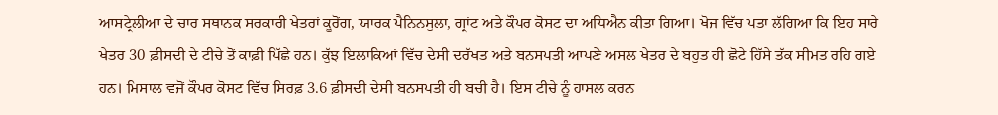ਆਸਟ੍ਰੇਲੀਆ ਦੇ ਚਾਰ ਸਥਾਨਕ ਸਰਕਾਰੀ ਖੇਤਰਾਂ ਕੂਰੋਂਗ, ਯਾਰਕ ਪੈਨਿਨਸੁਲਾ, ਗ੍ਰਾਂਟ ਅਤੇ ਕੌਪਰ ਕੋਸਟ ਦਾ ਅਧਿਐਨ ਕੀਤਾ ਗਿਆ। ਖੋਜ ਵਿੱਚ ਪਤਾ ਲੱਗਿਆ ਕਿ ਇਹ ਸਾਰੇ ਖੇਤਰ 30 ਫ਼ੀਸਦੀ ਦੇ ਟੀਚੇ ਤੋਂ ਕਾਫ਼ੀ ਪਿੱਛੇ ਹਨ। ਕੁੱਝ ਇਲਾਕਿਆਂ ਵਿੱਚ ਦੇਸੀ ਦਰੱਖਤ ਅਤੇ ਬਨਸਪਤੀ ਆਪਣੇ ਅਸਲ ਖੇਤਰ ਦੇ ਬਹੁਤ ਹੀ ਛੋਟੇ ਹਿੱਸੇ ਤੱਕ ਸੀਮਤ ਰਹਿ ਗਏ ਹਨ। ਮਿਸਾਲ ਵਜੋਂ ਕੌਪਰ ਕੋਸਟ ਵਿੱਚ ਸਿਰਫ਼ 3.6 ਫ਼ੀਸਦੀ ਦੇਸੀ ਬਨਸਪਤੀ ਹੀ ਬਚੀ ਹੈ। ਇਸ ਟੀਚੇ ਨੂੰ ਹਾਸਲ ਕਰਨ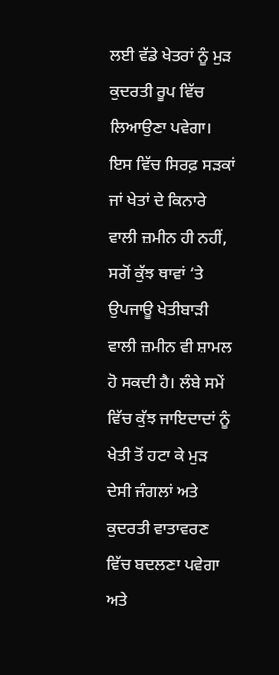ਲਈ ਵੱਡੇ ਖੇਤਰਾਂ ਨੂੰ ਮੁੜ ਕੁਦਰਤੀ ਰੂਪ ਵਿੱਚ ਲਿਆਉਣਾ ਪਵੇਗਾ। ਇਸ ਵਿੱਚ ਸਿਰਫ਼ ਸੜਕਾਂ ਜਾਂ ਖੇਤਾਂ ਦੇ ਕਿਨਾਰੇ ਵਾਲੀ ਜ਼ਮੀਨ ਹੀ ਨਹੀਂ, ਸਗੋਂ ਕੁੱਝ ਥਾਵਾਂ ‘ਤੇ ਉਪਜਾਊ ਖੇਤੀਬਾੜੀ ਵਾਲੀ ਜ਼ਮੀਨ ਵੀ ਸ਼ਾਮਲ ਹੋ ਸਕਦੀ ਹੈ। ਲੰਬੇ ਸਮੇਂ ਵਿੱਚ ਕੁੱਝ ਜਾਇਦਾਦਾਂ ਨੂੰ ਖੇਤੀ ਤੋਂ ਹਟਾ ਕੇ ਮੁੜ ਦੇਸੀ ਜੰਗਲਾਂ ਅਤੇ ਕੁਦਰਤੀ ਵਾਤਾਵਰਣ ਵਿੱਚ ਬਦਲਣਾ ਪਵੇਗਾ ਅਤੇ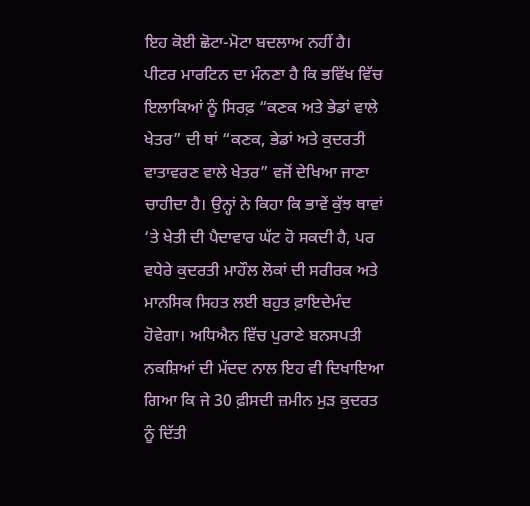ਇਹ ਕੋਈ ਛੋਟਾ-ਮੋਟਾ ਬਦਲਾਅ ਨਹੀਂ ਹੈ।
ਪੀਟਰ ਮਾਰਟਿਨ ਦਾ ਮੰਨਣਾ ਹੈ ਕਿ ਭਵਿੱਖ ਵਿੱਚ ਇਲਾਕਿਆਂ ਨੂੰ ਸਿਰਫ਼ “ਕਣਕ ਅਤੇ ਭੇਡਾਂ ਵਾਲੇ ਖੇਤਰ” ਦੀ ਥਾਂ “ਕਣਕ, ਭੇਡਾਂ ਅਤੇ ਕੁਦਰਤੀ ਵਾਤਾਵਰਣ ਵਾਲੇ ਖੇਤਰ” ਵਜੋਂ ਦੇਖਿਆ ਜਾਣਾ ਚਾਹੀਦਾ ਹੈ। ਉਨ੍ਹਾਂ ਨੇ ਕਿਹਾ ਕਿ ਭਾਵੇਂ ਕੁੱਝ ਥਾਵਾਂ ‘ਤੇ ਖੇਤੀ ਦੀ ਪੈਦਾਵਾਰ ਘੱਟ ਹੋ ਸਕਦੀ ਹੈ, ਪਰ ਵਧੇਰੇ ਕੁਦਰਤੀ ਮਾਹੌਲ ਲੋਕਾਂ ਦੀ ਸਰੀਰਕ ਅਤੇ ਮਾਨਸਿਕ ਸਿਹਤ ਲਈ ਬਹੁਤ ਫ਼ਾਇਦੇਮੰਦ ਹੋਵੇਗਾ। ਅਧਿਐਨ ਵਿੱਚ ਪੁਰਾਣੇ ਬਨਸਪਤੀ ਨਕਸ਼ਿਆਂ ਦੀ ਮੱਦਦ ਨਾਲ ਇਹ ਵੀ ਦਿਖਾਇਆ ਗਿਆ ਕਿ ਜੇ 30 ਫ਼ੀਸਦੀ ਜ਼ਮੀਨ ਮੁੜ ਕੁਦਰਤ ਨੂੰ ਦਿੱਤੀ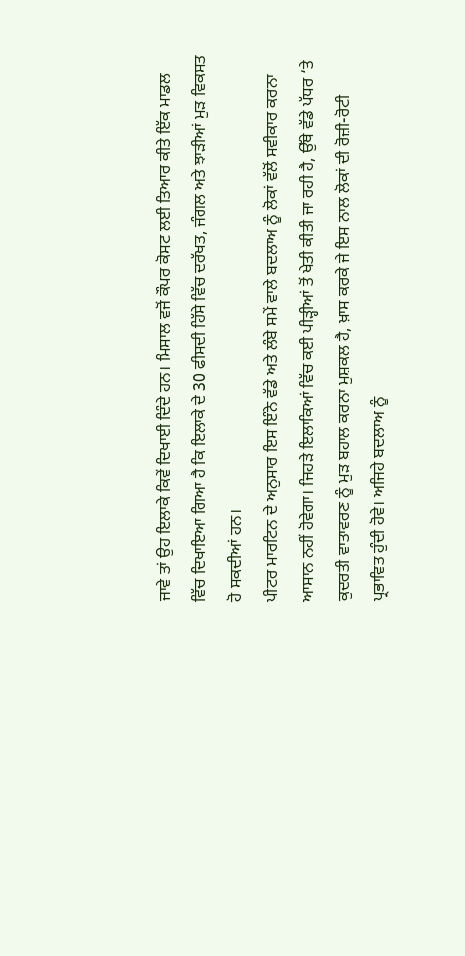ਜਾਵੇ ਤਾਂ ਉਹ ਇਲਾਕੇ ਕਿਵੇਂ ਦਿਖਾਈ ਦਿੰਦੇ ਹਨ। ਮਿਸਾਲ ਵਜੋਂ ਕੌਪਰ ਕੋਸਟ ਲਈ ਤਿਆਰ ਕੀਤੇ ਇੱਕ ਮਾਡਲ ਵਿੱਚ ਦਿਖਾਇਆ ਗਿਆ ਹੈ ਕਿ ਇਲਾਕੇ ਦੇ 30 ਫੀਸਦੀ ਹਿੱਸੇ ਵਿੱਚ ਦਰੱਖਤ, ਜੰਗਲ ਅਤੇ ਝਾੜੀਆਂ ਮੁੜ ਵਿਕਸਤ ਹੋ ਸਕਦੀਆਂ ਹਨ।
ਪੀਟਰ ਮਾਰਟਿਨ ਦੇ ਅਨੁਸਾਰ ਇਸ ਇੰਨੇ ਵੱਡੇ ਅਤੇ ਲੰਬੇ ਸਮੇਂ ਵਾਲੇ ਬਦਲਾਅ ਨੂੰ ਲੋਕਾਂ ਵੱਲੋਂ ਸਵੀਕਾਰ ਕਰਨਾ ਆਸਾਨ ਨਹੀਂ ਹੋਵੇਗਾ। ਜਿਹੜੇ ਇਲਾਕਿਆਂ ਵਿੱਚ ਕਈ ਪੀੜ੍ਹੀਆਂ ਤੋਂ ਖੇਤੀ ਕੀਤੀ ਜਾ ਰਹੀ ਹੈ, ਉੱਥੇ ਵੱਡੇ ਪੱਧਰ ‘ਤੇ ਕੁਦਰਤੀ ਵਾਤਾਵਰਣ ਨੂੰ ਮੁੜ ਬਹਾਲ ਕਰਨਾ ਮੁਸ਼ਕਲ ਹੈ, ਖ਼ਾਸ ਕਰਕੇ ਜੇ ਇਸ ਨਾਲ ਲੋਕਾਂ ਦੀ ਰੋਜ਼ੀ-ਰੋਟੀ ਪ੍ਰਭਾਵਿਤ ਹੁੰਦੀ ਹੋਵੇ। ਅਜਿਹੇ ਬਦਲਾਅ ਨੂੰ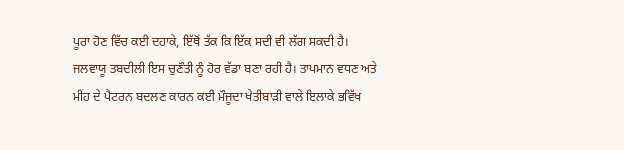ਪੂਰਾ ਹੋਣ ਵਿੱਚ ਕਈ ਦਹਾਕੇ, ਇੱਥੋਂ ਤੱਕ ਕਿ ਇੱਕ ਸਦੀ ਵੀ ਲੱਗ ਸਕਦੀ ਹੈ। ਜਲਵਾਯੂ ਤਬਦੀਲੀ ਇਸ ਚੁਣੌਤੀ ਨੂੰ ਹੋਰ ਵੱਡਾ ਬਣਾ ਰਹੀ ਹੈ। ਤਾਪਮਾਨ ਵਧਣ ਅਤੇ ਮੀਂਹ ਦੇ ਪੈਟਰਨ ਬਦਲਣ ਕਾਰਨ ਕਈ ਮੌਜੂਦਾ ਖੇਤੀਬਾੜੀ ਵਾਲੇ ਇਲਾਕੇ ਭਵਿੱਖ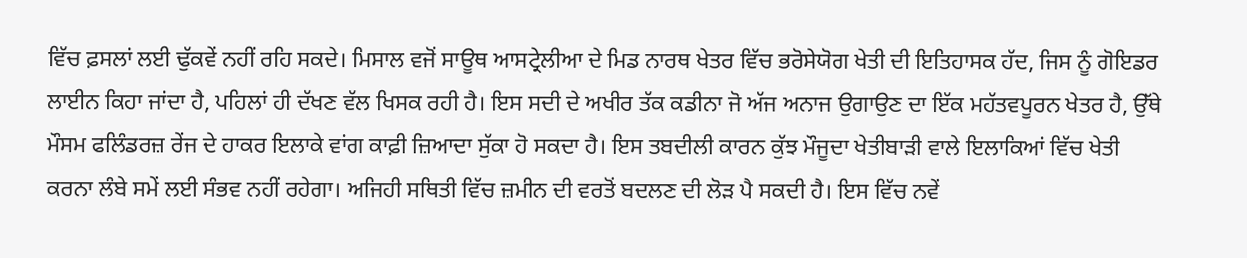ਵਿੱਚ ਫ਼ਸਲਾਂ ਲਈ ਢੁੱਕਵੇਂ ਨਹੀਂ ਰਹਿ ਸਕਦੇ। ਮਿਸਾਲ ਵਜੋਂ ਸਾਊਥ ਆਸਟ੍ਰੇਲੀਆ ਦੇ ਮਿਡ ਨਾਰਥ ਖੇਤਰ ਵਿੱਚ ਭਰੋਸੇਯੋਗ ਖੇਤੀ ਦੀ ਇਤਿਹਾਸਕ ਹੱਦ, ਜਿਸ ਨੂੰ ਗੋਇਡਰ ਲਾਈਨ ਕਿਹਾ ਜਾਂਦਾ ਹੈ, ਪਹਿਲਾਂ ਹੀ ਦੱਖਣ ਵੱਲ ਖਿਸਕ ਰਹੀ ਹੈ। ਇਸ ਸਦੀ ਦੇ ਅਖੀਰ ਤੱਕ ਕਡੀਨਾ ਜੋ ਅੱਜ ਅਨਾਜ ਉਗਾਉਣ ਦਾ ਇੱਕ ਮਹੱਤਵਪੂਰਨ ਖੇਤਰ ਹੈ, ਉੱਥੇ ਮੌਸਮ ਫਲਿੰਡਰਜ਼ ਰੇਂਜ ਦੇ ਹਾਕਰ ਇਲਾਕੇ ਵਾਂਗ ਕਾਫ਼ੀ ਜ਼ਿਆਦਾ ਸੁੱਕਾ ਹੋ ਸਕਦਾ ਹੈ। ਇਸ ਤਬਦੀਲੀ ਕਾਰਨ ਕੁੱਝ ਮੌਜੂਦਾ ਖੇਤੀਬਾੜੀ ਵਾਲੇ ਇਲਾਕਿਆਂ ਵਿੱਚ ਖੇਤੀ ਕਰਨਾ ਲੰਬੇ ਸਮੇਂ ਲਈ ਸੰਭਵ ਨਹੀਂ ਰਹੇਗਾ। ਅਜਿਹੀ ਸਥਿਤੀ ਵਿੱਚ ਜ਼ਮੀਨ ਦੀ ਵਰਤੋਂ ਬਦਲਣ ਦੀ ਲੋੜ ਪੈ ਸਕਦੀ ਹੈ। ਇਸ ਵਿੱਚ ਨਵੇਂ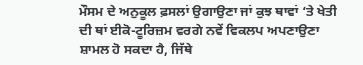ਮੌਸਮ ਦੇ ਅਨੁਕੂਲ ਫ਼ਸਲਾਂ ਉਗਾਉਣਾ ਜਾਂ ਕੁਝ ਥਾਵਾਂ ‘ਤੇ ਖੇਤੀ ਦੀ ਥਾਂ ਈਕੋ-ਟੂਰਿਜ਼ਮ ਵਰਗੇ ਨਵੇਂ ਵਿਕਲਪ ਅਪਣਾਉਣਾ ਸ਼ਾਮਲ ਹੋ ਸਕਦਾ ਹੈ, ਜਿੱਥੇ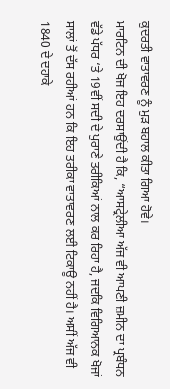ਕੁਦਰਤੀ ਵਾਤਾਵਰਣ ਨੂੰ ਮੁੜ ਬਹਾਲ ਕੀਤਾ ਗਿਆ ਹੋਵੇ।
ਮਾਰਟਿਨ ਦੀ ਖੋਜ ਇਹ ਦਰਸਾਉਂਦੀ ਹੈ ਕਿ, “ਆਸਟ੍ਰੇਲੀਆ ਅੱਜ ਵੀ ਆਪਣੀ ਜ਼ਮੀਨ ਦਾ ਪ੍ਰਬੰਧਨ ਵੱਡੇ ਪੱਧਰ ‘ਤੇ 19ਵੀਂ ਸਦੀ ਦੇ ਪੁਰਾਣੇ ਤਰੀਕਿਆਂ ਨਾਲ ਕਰ ਰਿਹਾ ਹੈ, ਜਦਕਿ ਵਿਗਿਆਨਕ ਖੋਜਾਂ ਸਾਲਾਂ ਤੋਂ ਦੱਸ ਰਹੀਆਂ ਹਨ ਕਿ ਇਹ ਤਰੀਕਾ ਵਾਤਾਵਰਣ ਲਈ ਟਿਕਾਊ ਨਹੀਂ ਹੈ। ਅਸੀਂ ਅੱਜ ਵੀ 1840 ਦੇ ਦਹਾਕੇ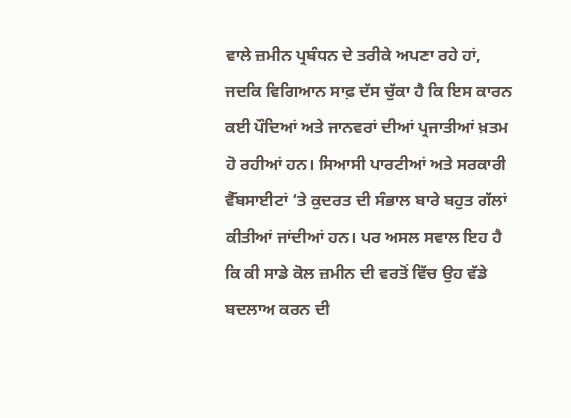ਵਾਲੇ ਜ਼ਮੀਨ ਪ੍ਰਬੰਧਨ ਦੇ ਤਰੀਕੇ ਅਪਣਾ ਰਹੇ ਹਾਂ, ਜਦਕਿ ਵਿਗਿਆਨ ਸਾਫ਼ ਦੱਸ ਚੁੱਕਾ ਹੈ ਕਿ ਇਸ ਕਾਰਨ ਕਈ ਪੌਦਿਆਂ ਅਤੇ ਜਾਨਵਰਾਂ ਦੀਆਂ ਪ੍ਰਜਾਤੀਆਂ ਖ਼ਤਮ ਹੋ ਰਹੀਆਂ ਹਨ। ਸਿਆਸੀ ਪਾਰਟੀਆਂ ਅਤੇ ਸਰਕਾਰੀ ਵੈੱਬਸਾਈਟਾਂ ‘ਤੇ ਕੁਦਰਤ ਦੀ ਸੰਭਾਲ ਬਾਰੇ ਬਹੁਤ ਗੱਲਾਂ ਕੀਤੀਆਂ ਜਾਂਦੀਆਂ ਹਨ। ਪਰ ਅਸਲ ਸਵਾਲ ਇਹ ਹੈ ਕਿ ਕੀ ਸਾਡੇ ਕੋਲ ਜ਼ਮੀਨ ਦੀ ਵਰਤੋਂ ਵਿੱਚ ਉਹ ਵੱਡੇ ਬਦਲਾਅ ਕਰਨ ਦੀ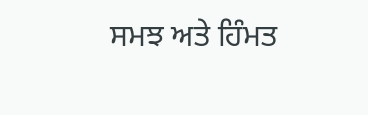ਸਮਝ ਅਤੇ ਹਿੰਮਤ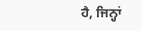ਹੈ, ਜਿਨ੍ਹਾਂ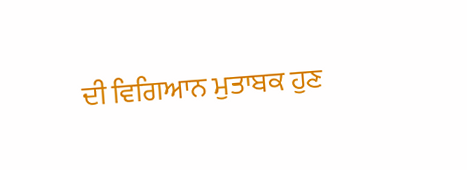ਦੀ ਵਿਗਿਆਨ ਮੁਤਾਬਕ ਹੁਣ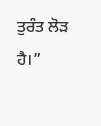ਤੁਰੰਤ ਲੋੜ ਹੈ।”